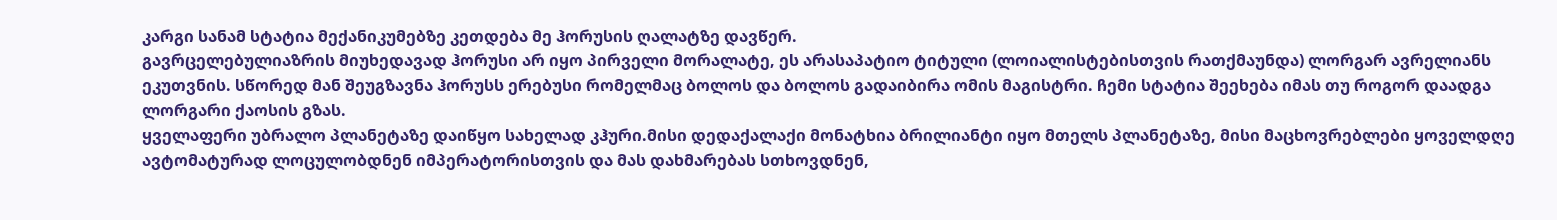კარგი სანამ სტატია მექანიკუმებზე კეთდება მე ჰორუსის ღალატზე დავწერ.
გავრცელებულიაზრის მიუხედავად ჰორუსი არ იყო პირველი მორალატე, ეს არასაპატიო ტიტული (ლოიალისტებისთვის რათქმაუნდა) ლორგარ ავრელიანს ეკუთვნის. სწორედ მან შეუგზავნა ჰორუსს ერებუსი რომელმაც ბოლოს და ბოლოს გადაიბირა ომის მაგისტრი. ჩემი სტატია შეეხება იმას თუ როგორ დაადგა ლორგარი ქაოსის გზას.
ყველაფერი უბრალო პლანეტაზე დაიწყო სახელად კჰური.მისი დედაქალაქი მონატხია ბრილიანტი იყო მთელს პლანეტაზე, მისი მაცხოვრებლები ყოველდღე ავტომატურად ლოცულობდნენ იმპერატორისთვის და მას დახმარებას სთხოვდნენ,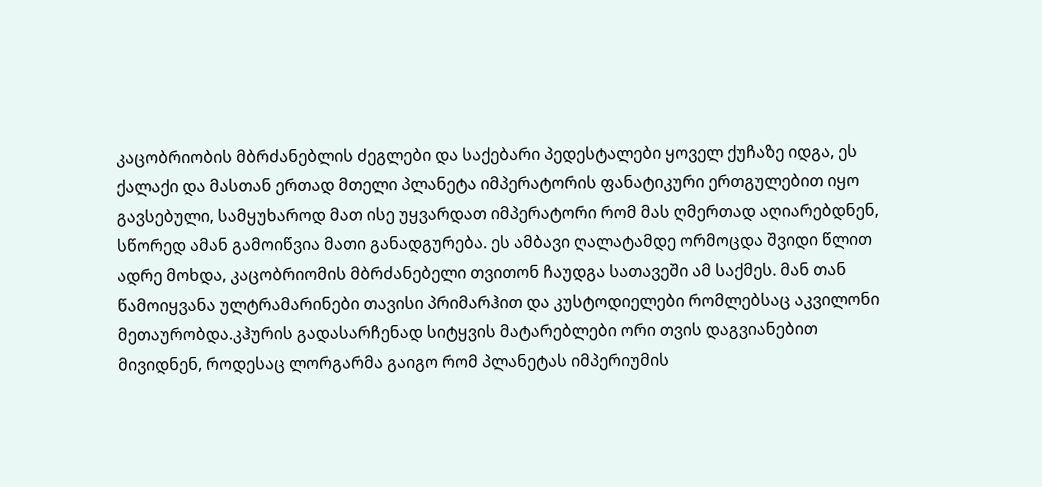კაცობრიობის მბრძანებლის ძეგლები და საქებარი პედესტალები ყოველ ქუჩაზე იდგა, ეს ქალაქი და მასთან ერთად მთელი პლანეტა იმპერატორის ფანატიკური ერთგულებით იყო გავსებული, სამყუხაროდ მათ ისე უყვარდათ იმპერატორი რომ მას ღმერთად აღიარებდნენ, სწორედ ამან გამოიწვია მათი განადგურება. ეს ამბავი ღალატამდე ორმოცდა შვიდი წლით ადრე მოხდა, კაცობრიომის მბრძანებელი თვითონ ჩაუდგა სათავეში ამ საქმეს. მან თან წამოიყვანა ულტრამარინები თავისი პრიმარჰით და კუსტოდიელები რომლებსაც აკვილონი მეთაურობდა.კჰურის გადასარჩენად სიტყვის მატარებლები ორი თვის დაგვიანებით მივიდნენ, როდესაც ლორგარმა გაიგო რომ პლანეტას იმპერიუმის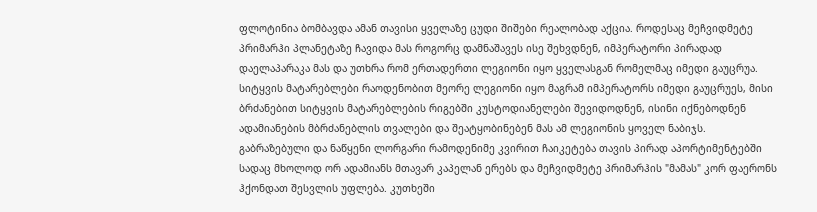ფლოტინია ბომბავდა ამან თავისი ყველაზე ცუდი შიშები რეალობად აქცია. როდესაც მეჩვიდმეტე პრიმარჰი პლანეტაზე ჩავიდა მას როგორც დამნაშავეს ისე შეხვდნენ, იმპერატორი პირადად დაელაპარაკა მას და უთხრა რომ ერთადერთი ლეგიონი იყო ყველასგან რომელმაც იმედი გაუცრუა. სიტყვის მატარებლები რაოდენობით მეორე ლეგიონი იყო მაგრამ იმპერატორს იმედი გაუცრუეს, მისი ბრძანებით სიტყვის მატარებლების რიგებში კუსტოდიანელები შევიდოდნენ, ისინი იქნებოდნენ ადამიანების მბრძანებლის თვალები და შეატყობინებენ მას ამ ლეგიონის ყოველ ნაბიჯს.
გაბრაზებული და ნაწყენი ლორგარი რამოდენიმე კვირით ჩაიკეტება თავის პირად აპორტიმენტებში სადაც მხოლოდ ორ ადამიანს მთავარ კაპელან ერებს და მეჩვიდმეტე პრიმარჰის "მამას" კორ ფაერონს ჰქონდათ შესვლის უფლება. კუთხეში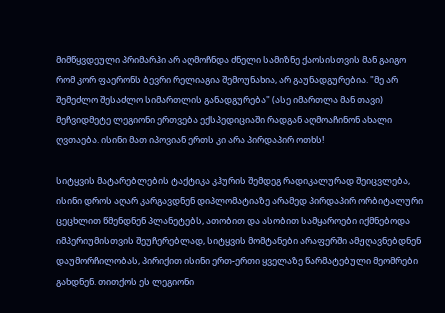მიმწყვდეული პრიმარჰი არ აღმოჩნდა ძნელი სამიზნე ქაოსისთვის მან გაიგო რომ კორ ფაერონს ბევრი რელიაგია შემოუნახია, არ გაუნადგურებია. "მე არ შემეძლო შესაძლო სიმართლის განადგურება" (ასე იმართლა მან თავი)
მეჩვიდმეტე ლეგიონი ერთვება ექსპედიციაში რადგან აღმოაჩინონ ახალი ღვთაება. ისინი მათ იპოვიან ერთს კი არა პირდაპირ ოთხს!

სიტყვის მატარებლების ტაქტიკა კჰურის შემდეგ რადიკალურად შეიცვლება, ისინი დროს აღარ კარგავდნენ დიპლომატიაზე არამედ პირდაპირ ორბიტალური ცეცხლით წმენდნენ პლანეტებს, ათობით და ასობით სამყაროები იქმნებოდა იმპერიუმისთვის შეუჩერებლად, სიტყვის მომტანები არაფერში ამჟღავნებდნენ დაუმორჩილობას, პირიქით ისინი ერთ-ერთი ყველაზე წარმატებული მეომრები გახდნენ. თითქოს ეს ლეგიონი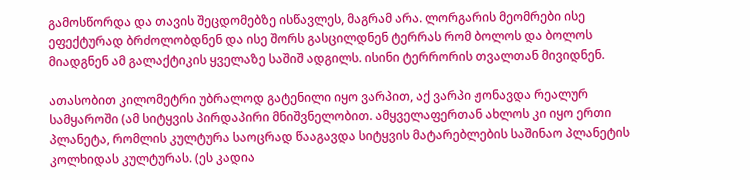გამოსწორდა და თავის შეცდომებზე ისწავლეს, მაგრამ არა. ლორგარის მეომრები ისე ეფექტურად ბრძოლობდნენ და ისე შორს გასცილდნენ ტერრას რომ ბოლოს და ბოლოს მიადგნენ ამ გალაქტიკის ყველაზე საშიშ ადგილს. ისინი ტერრორის თვალთან მივიდნენ.

ათასობით კილომეტრი უბრალოდ გატენილი იყო ვარპით, აქ ვარპი ჟონავდა რეალურ სამყაროში (ამ სიტყვის პირდაპირი მნიშვნელობით. ამყველაფერთან ახლოს კი იყო ერთი პლანეტა, რომლის კულტურა საოცრად წააგავდა სიტყვის მატარებლების საშინაო პლანეტის კოლხიდას კულტურას. (ეს კადია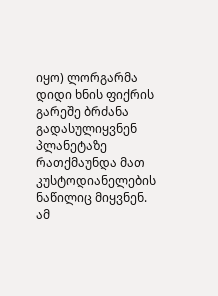იყო) ლორგარმა დიდი ხნის ფიქრის გარეშე ბრძანა გადასულიყვნენ პლანეტაზე რათქმაუნდა მათ კუსტოდიანელების ნაწილიც მიყვნენ. ამ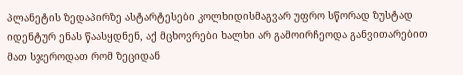პლანეტის ზედაპირზე ასტარტესები კოლხიდისმაგვარ უფრო სწორად ზუსტად იდენტურ ენას წაასყდნენ, აქ მცხოვრები ხალხი არ გამოირჩეოდა განვითარებით მათ სჯეროდათ რომ ზეციდან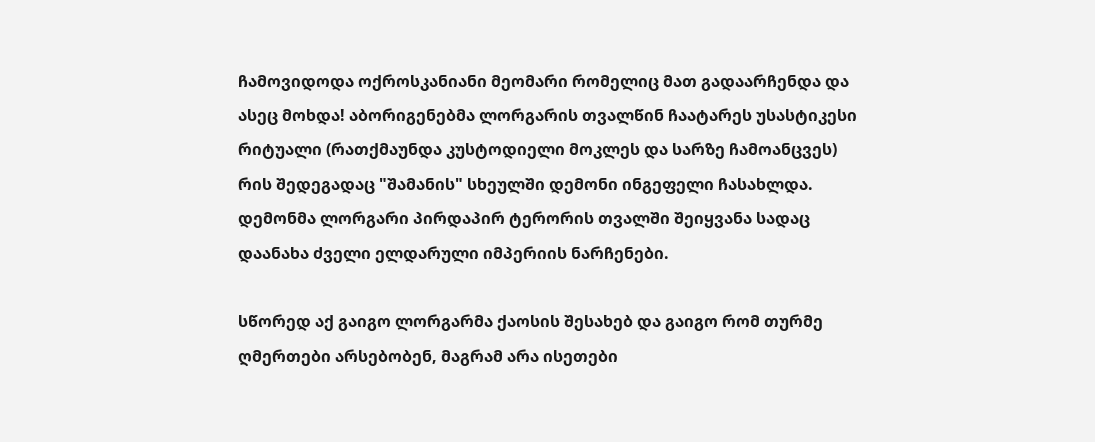ჩამოვიდოდა ოქროსკანიანი მეომარი რომელიც მათ გადაარჩენდა და ასეც მოხდა! აბორიგენებმა ლორგარის თვალწინ ჩაატარეს უსასტიკესი რიტუალი (რათქმაუნდა კუსტოდიელი მოკლეს და სარზე ჩამოანცვეს) რის შედეგადაც "შამანის" სხეულში დემონი ინგეფელი ჩასახლდა. დემონმა ლორგარი პირდაპირ ტერორის თვალში შეიყვანა სადაც დაანახა ძველი ელდარული იმპერიის ნარჩენები.

სწორედ აქ გაიგო ლორგარმა ქაოსის შესახებ და გაიგო რომ თურმე ღმერთები არსებობენ, მაგრამ არა ისეთები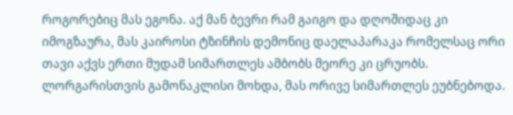როგორებიც მას ეგონა. აქ მან ბევრი რამ გაიგო და დღოშიდაც კი იმოგზაურა, მას კაიროსი ტზინჩის დემონიც დაელაპარაკა რომელსაც ორი თავი აქვს ერთი მუდამ სიმართლეს ამბობს მეორე კი ცრუობს. ლორგარისთვის გამონაკლისი მოხდა, მას ორივე სიმართლეს ეუბნებოდა.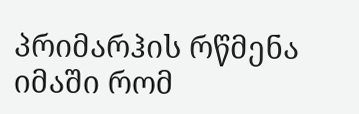პრიმარჰის რწმენა იმაში რომ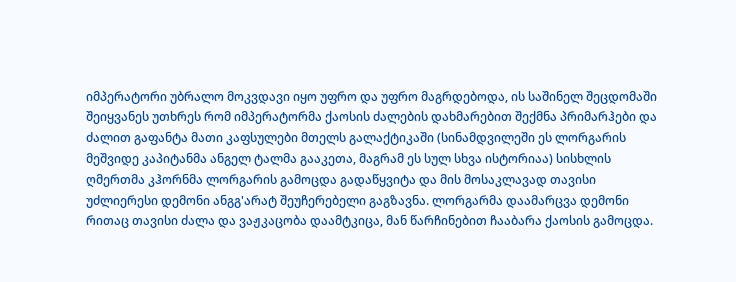იმპერატორი უბრალო მოკვდავი იყო უფრო და უფრო მაგრდებოდა, ის საშინელ შეცდომაში შეიყვანეს უთხრეს რომ იმპერატორმა ქაოსის ძალების დახმარებით შექმნა პრიმარჰები და ძალით გაფანტა მათი კაფსულები მთელს გალაქტიკაში (სინამდვილეში ეს ლორგარის მეშვიდე კაპიტანმა ანგელ ტალმა გააკეთა, მაგრამ ეს სულ სხვა ისტორიაა) სისხლის ღმერთმა კჰორნმა ლორგარის გამოცდა გადაწყვიტა და მის მოსაკლავად თავისი უძლიერესი დემონი ანგგ'არატ შეუჩერებელი გაგზავნა. ლორგარმა დაამარცვა დემონი რითაც თავისი ძალა და ვაჟკაცობა დაამტკიცა, მან წარჩინებით ჩააბარა ქაოსის გამოცდა.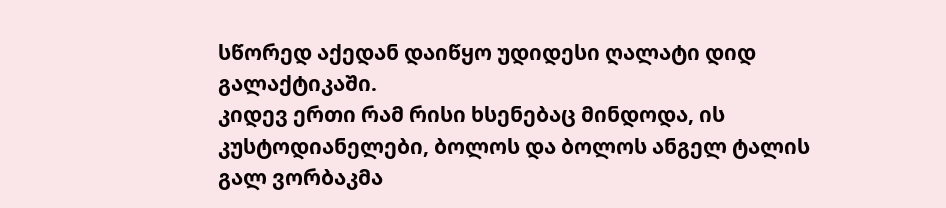სწორედ აქედან დაიწყო უდიდესი ღალატი დიდ გალაქტიკაში.
კიდევ ერთი რამ რისი ხსენებაც მინდოდა, ის კუსტოდიანელები, ბოლოს და ბოლოს ანგელ ტალის გალ ვორბაკმა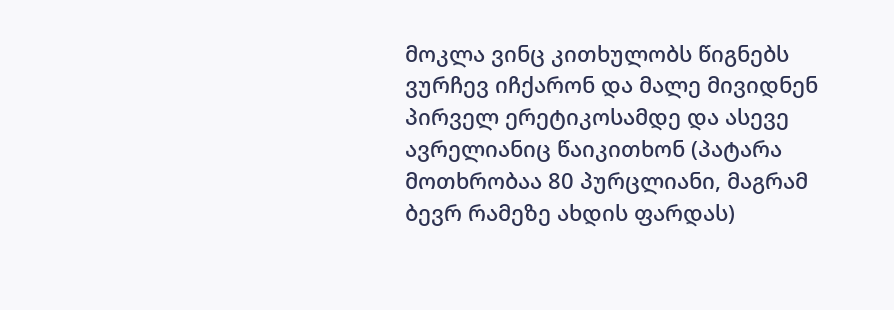მოკლა ვინც კითხულობს წიგნებს ვურჩევ იჩქარონ და მალე მივიდნენ პირველ ერეტიკოსამდე და ასევე ავრელიანიც წაიკითხონ (პატარა მოთხრობაა 80 პურცლიანი, მაგრამ ბევრ რამეზე ახდის ფარდას)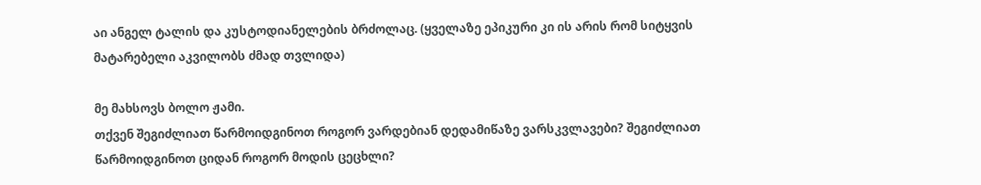აი ანგელ ტალის და კუსტოდიანელების ბრძოლაც. (ყველაზე ეპიკური კი ის არის რომ სიტყვის მატარებელი აკვილობს ძმად თვლიდა)

მე მახსოვს ბოლო ჟამი.
თქვენ შეგიძლიათ წარმოიდგინოთ როგორ ვარდებიან დედამიწაზე ვარსკვლავები? შეგიძლიათ წარმოიდგინოთ ციდან როგორ მოდის ცეცხლი?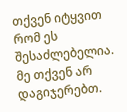თქვენ იტყვით რომ ეს შესაძლებელია. მე თქვენ არ დაგიჯერებთ.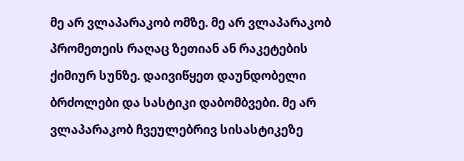მე არ ვლაპარაკობ ომზე. მე არ ვლაპარაკობ პრომეთეის რაღაც ზეთიან ან რაკეტების ქიმიურ სუნზე. დაივიწყეთ დაუნდობელი ბრძოლები და სასტიკი დაბომბვები. მე არ ვლაპარაკობ ჩვეულებრივ სისასტიკეზე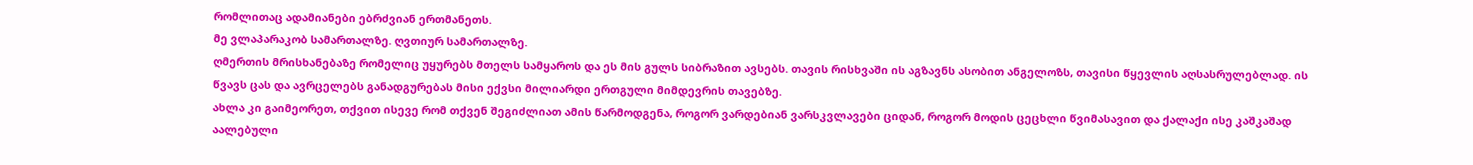რომლითაც ადამიანები ებრძვიან ერთმანეთს.
მე ვლაპარაკობ სამართალზე. ღვთიურ სამართალზე.
ღმერთის მრისხანებაზე რომელიც უყურებს მთელს სამყაროს და ეს მის გულს სიბრაზით ავსებს. თავის რისხვაში ის აგზავნს ასობით ანგელოზს, თავისი წყევლის აღსასრულებლად. ის წვავს ცას და ავრცელებს განადგურებას მისი ექვსი მილიარდი ერთგული მიმდევრის თავებზე.
ახლა კი გაიმეორეთ, თქვით ისევე რომ თქვენ შეგიძლიათ ამის წარმოდგენა, როგორ ვარდებიან ვარსკვლავები ციდან, როგორ მოდის ცეცხლი წვიმასავით და ქალაქი ისე კაშკაშად აალებული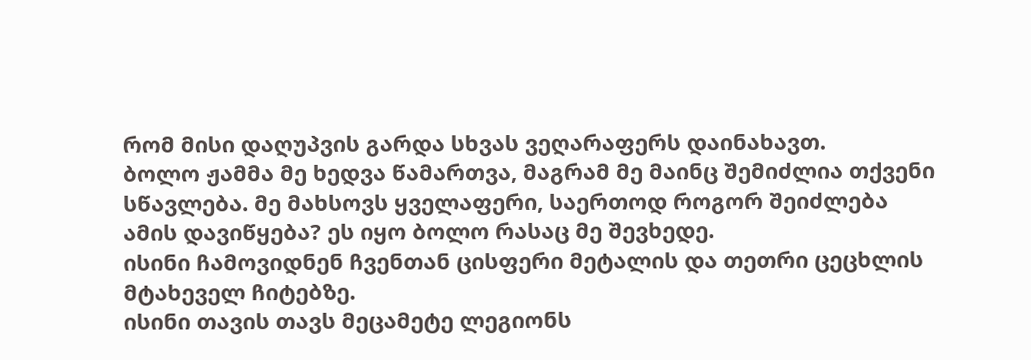რომ მისი დაღუპვის გარდა სხვას ვეღარაფერს დაინახავთ.
ბოლო ჟამმა მე ხედვა წამართვა, მაგრამ მე მაინც შემიძლია თქვენი სწავლება. მე მახსოვს ყველაფერი, საერთოდ როგორ შეიძლება ამის დავიწყება? ეს იყო ბოლო რასაც მე შევხედე.
ისინი ჩამოვიდნენ ჩვენთან ცისფერი მეტალის და თეთრი ცეცხლის მტახეველ ჩიტებზე.
ისინი თავის თავს მეცამეტე ლეგიონს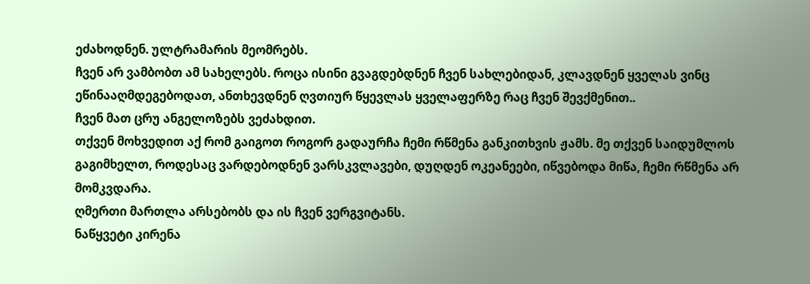ეძახოდნენ. ულტრამარის მეომრებს.
ჩვენ არ ვამბობთ ამ სახელებს. როცა ისინი გვაგდებდნენ ჩვენ სახლებიდან, კლავდნენ ყველას ვინც ეწინააღმდეგებოდათ, ანთხევდნენ ღვთიურ წყევლას ყველაფერზე რაც ჩვენ შევქმენით..
ჩვენ მათ ცრუ ანგელოზებს ვეძახდით.
თქვენ მოხვედით აქ რომ გაიგოთ როგორ გადაურჩა ჩემი რწმენა განკითხვის ჟამს. მე თქვენ საიდუმლოს გაგიმხელთ, როდესაც ვარდებოდნენ ვარსკვლავები, დუღდენ ოკეანეები, იწვებოდა მიწა, ჩემი რწმენა არ მომკვდარა.
ღმერთი მართლა არსებობს და ის ჩვენ ვერგვიტანს.
ნაწყვეტი კირენა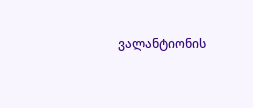ვალანტიონის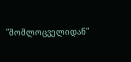"მომლოცველიდან"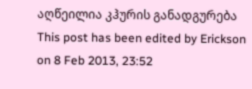აღწეილია კჰურის განადგურება
This post has been edited by Erickson on 8 Feb 2013, 23:52